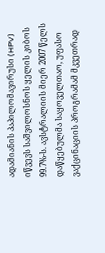ადამიანის პაპილომავირუსი (HPV) იწვევს საშვილოსნოს ყელის კიბოს 99.7%-ს. ავსტრალიის მიერ 2007 წელს დაწყებულმა საყოველთაო, უფასო ვაქცინაციის პროგრამამ მკვეთრად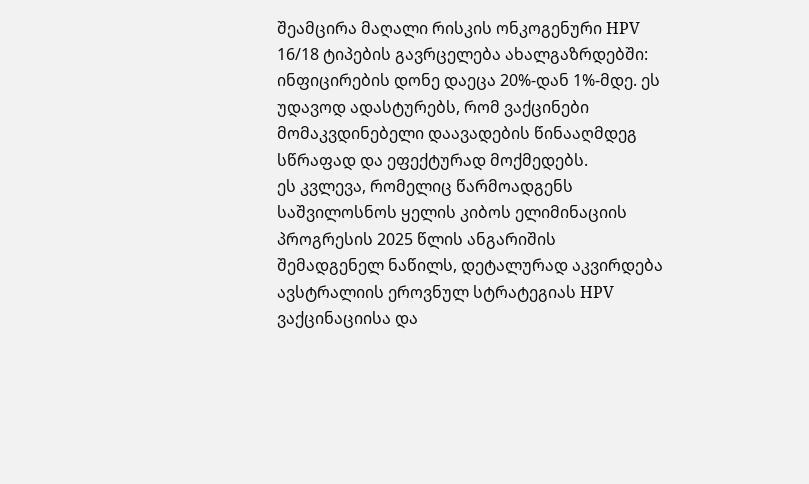შეამცირა მაღალი რისკის ონკოგენური HPV 16/18 ტიპების გავრცელება ახალგაზრდებში: ინფიცირების დონე დაეცა 20%-დან 1%-მდე. ეს უდავოდ ადასტურებს, რომ ვაქცინები მომაკვდინებელი დაავადების წინააღმდეგ სწრაფად და ეფექტურად მოქმედებს.
ეს კვლევა, რომელიც წარმოადგენს საშვილოსნოს ყელის კიბოს ელიმინაციის პროგრესის 2025 წლის ანგარიშის შემადგენელ ნაწილს, დეტალურად აკვირდება ავსტრალიის ეროვნულ სტრატეგიას HPV ვაქცინაციისა და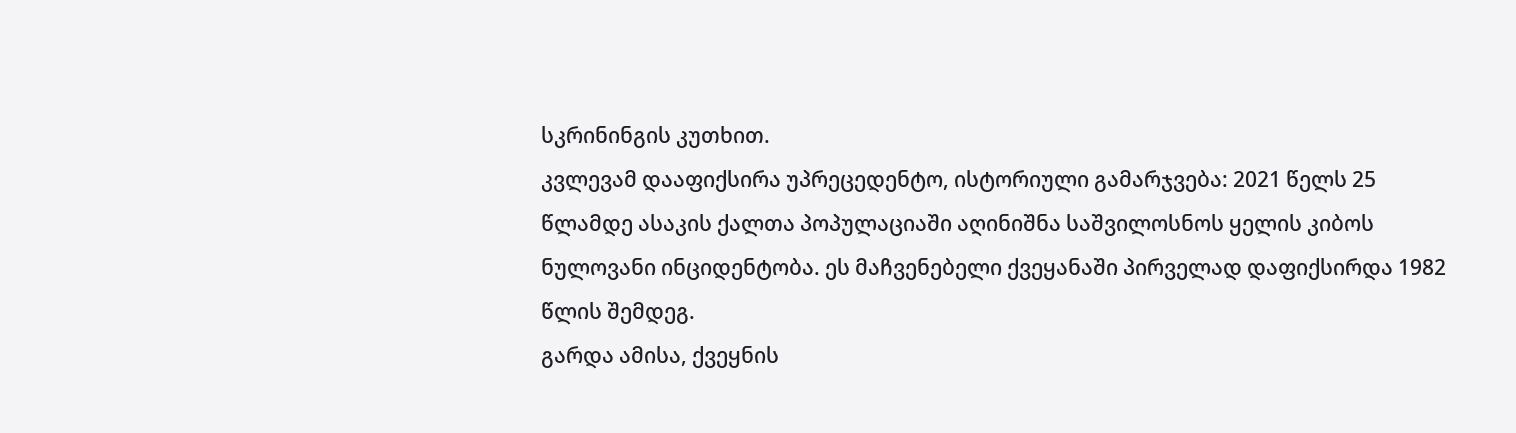სკრინინგის კუთხით.
კვლევამ დააფიქსირა უპრეცედენტო, ისტორიული გამარჯვება: 2021 წელს 25 წლამდე ასაკის ქალთა პოპულაციაში აღინიშნა საშვილოსნოს ყელის კიბოს ნულოვანი ინციდენტობა. ეს მაჩვენებელი ქვეყანაში პირველად დაფიქსირდა 1982 წლის შემდეგ.
გარდა ამისა, ქვეყნის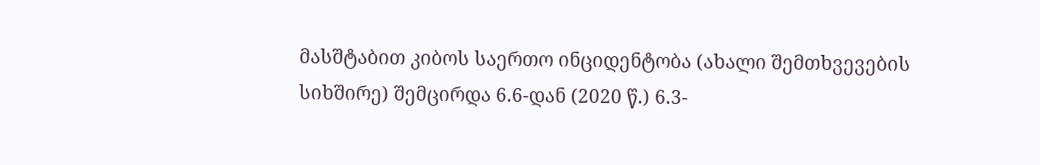მასშტაბით კიბოს საერთო ინციდენტობა (ახალი შემთხვევების სიხშირე) შემცირდა 6.6-დან (2020 წ.) 6.3-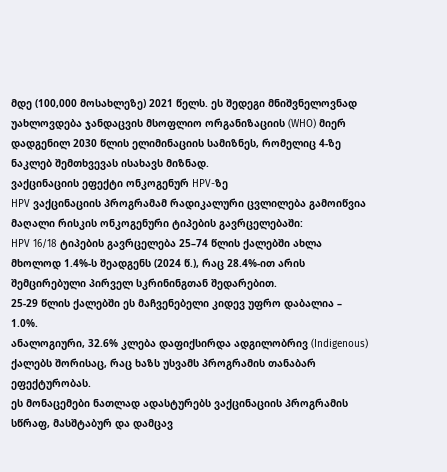მდე (100,000 მოსახლეზე) 2021 წელს. ეს შედეგი მნიშვნელოვნად უახლოვდება ჯანდაცვის მსოფლიო ორგანიზაციის (WHO) მიერ დადგენილ 2030 წლის ელიმინაციის სამიზნეს, რომელიც 4-ზე ნაკლებ შემთხვევას ისახავს მიზნად.
ვაქცინაციის ეფექტი ონკოგენურ HPV-ზე
HPV ვაქცინაციის პროგრამამ რადიკალური ცვლილება გამოიწვია მაღალი რისკის ონკოგენური ტიპების გავრცელებაში:
HPV 16/18 ტიპების გავრცელება 25–74 წლის ქალებში ახლა მხოლოდ 1.4%-ს შეადგენს (2024 წ.), რაც 28.4%-ით არის შემცირებული პირველ სკრინინგთან შედარებით.
25-29 წლის ქალებში ეს მაჩვენებელი კიდევ უფრო დაბალია – 1.0%.
ანალოგიური, 32.6% კლება დაფიქსირდა ადგილობრივ (Indigenous) ქალებს შორისაც, რაც ხაზს უსვამს პროგრამის თანაბარ ეფექტურობას.
ეს მონაცემები ნათლად ადასტურებს ვაქცინაციის პროგრამის სწრაფ, მასშტაბურ და დამცავ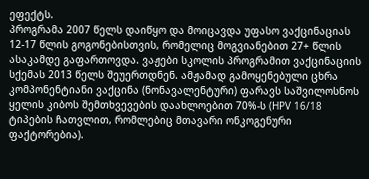ეფექტს.
პროგრამა 2007 წელს დაიწყო და მოიცავდა უფასო ვაქცინაციას 12-17 წლის გოგონებისთვის, რომელიც მოგვიანებით 27+ წლის ასაკამდე გაფართოვდა. ვაჟები სკოლის პროგრამით ვაქცინაციის სქემას 2013 წელს შეუერთდნენ. ამჟამად გამოყენებული ცხრა კომპონენტიანი ვაქცინა (ნონავალენტური) ფარავს საშვილოსნოს ყელის კიბოს შემთხვევების დაახლოებით 70%-ს (HPV 16/18 ტიპების ჩათვლით, რომლებიც მთავარი ონკოგენური ფაქტორებია).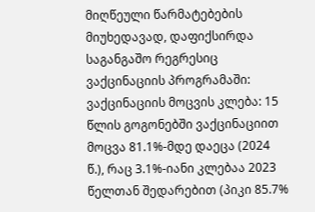მიღწეული წარმატებების მიუხედავად, დაფიქსირდა საგანგაშო რეგრესიც ვაქცინაციის პროგრამაში:
ვაქცინაციის მოცვის კლება: 15 წლის გოგონებში ვაქცინაციით მოცვა 81.1%-მდე დაეცა (2024 წ.), რაც 3.1%-იანი კლებაა 2023 წელთან შედარებით (პიკი 85.7%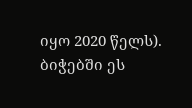იყო 2020 წელს). ბიჭებში ეს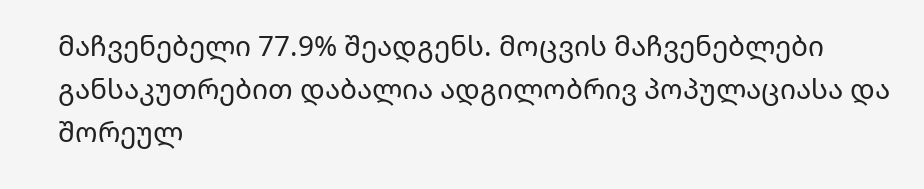მაჩვენებელი 77.9% შეადგენს. მოცვის მაჩვენებლები განსაკუთრებით დაბალია ადგილობრივ პოპულაციასა და შორეულ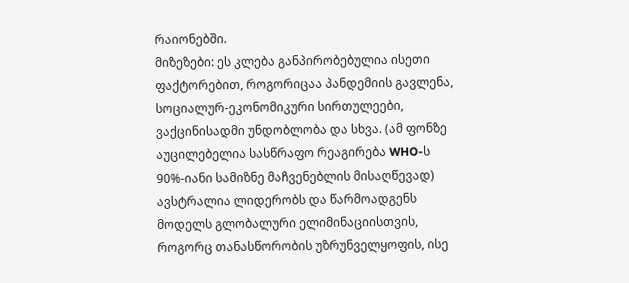რაიონებში.
მიზეზები: ეს კლება განპირობებულია ისეთი ფაქტორებით, როგორიცაა პანდემიის გავლენა, სოციალურ-ეკონომიკური სირთულეები, ვაქცინისადმი უნდობლობა და სხვა. (ამ ფონზე აუცილებელია სასწრაფო რეაგირება WHO-ს 90%-იანი სამიზნე მაჩვენებლის მისაღწევად)
ავსტრალია ლიდერობს და წარმოადგენს მოდელს გლობალური ელიმინაციისთვის, როგორც თანასწორობის უზრუნველყოფის, ისე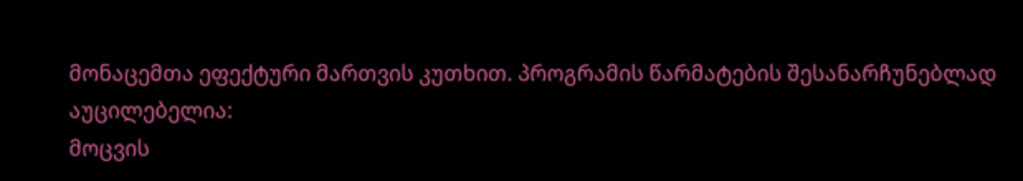მონაცემთა ეფექტური მართვის კუთხით. პროგრამის წარმატების შესანარჩუნებლად აუცილებელია:
მოცვის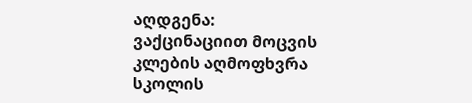აღდგენა: ვაქცინაციით მოცვის კლების აღმოფხვრა სკოლის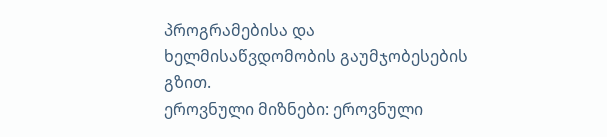პროგრამებისა და ხელმისაწვდომობის გაუმჯობესების გზით.
ეროვნული მიზნები: ეროვნული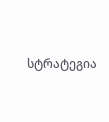სტრატეგია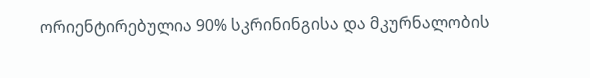ორიენტირებულია 90% სკრინინგისა და მკურნალობის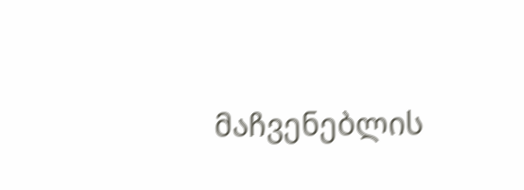მაჩვენებლის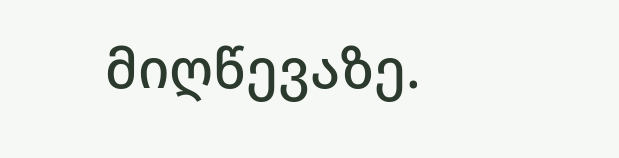მიღწევაზე.